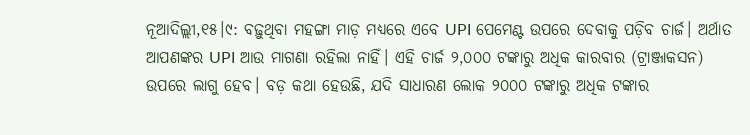ନୂଆଦିଲ୍ଲୀ,୧୫।୯: ବଢ଼ୁଥିବା ମହଙ୍ଗା ମାଡ଼ ମଧ୍ୟରେ ଏବେ UPI ପେମେଣ୍ଟ ଉପରେ ଦେବାକୁ ପଡ଼ିବ ଚାର୍ଜ। ଅର୍ଥାତ ଆପଣଙ୍କର UPI ଆଉ ମାଗଣା ରହିଲା ନାହିଁ। ଏହି ଚାର୍ଜ ୨,୦୦୦ ଟଙ୍କାରୁ ଅଧିକ କାରବାର (ଟ୍ରାଞ୍ଜାକସନ) ଉପରେ ଲାଗୁ ହେବ। ବଡ଼ କଥା ହେଉଛି, ଯଦି ସାଧାରଣ ଲୋକ ୨୦୦୦ ଟଙ୍କାରୁ ଅଧିକ ଟଙ୍କାର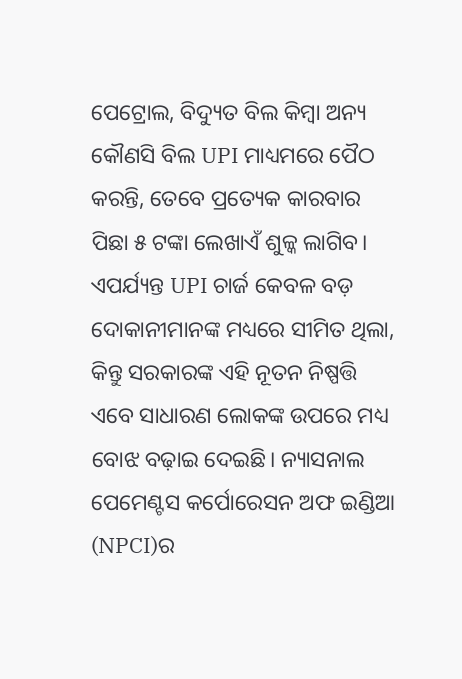ପେଟ୍ରୋଲ, ବିଦ୍ୟୁତ ବିଲ କିମ୍ୱା ଅନ୍ୟ କୌଣସି ବିଲ UPI ମାଧ୍ୟମରେ ପୈଠ କରନ୍ତି, ତେବେ ପ୍ରତ୍ୟେକ କାରବାର ପିଛା ୫ ଟଙ୍କା ଲେଖାଏଁ ଶୁଳ୍କ ଲାଗିବ।
ଏପର୍ଯ୍ୟନ୍ତ UPI ଚାର୍ଜ କେବଳ ବଡ଼ ଦୋକାନୀମାନଙ୍କ ମଧ୍ୟରେ ସୀମିତ ଥିଲା, କିନ୍ତୁ ସରକାରଙ୍କ ଏହି ନୂତନ ନିଷ୍ପତ୍ତି ଏବେ ସାଧାରଣ ଲୋକଙ୍କ ଉପରେ ମଧ୍ୟ ବୋଝ ବଢ଼ାଇ ଦେଇଛି। ନ୍ୟାସନାଲ ପେମେଣ୍ଟସ କର୍ପୋରେସନ ଅଫ ଇଣ୍ଡିଆ (NPCI)ର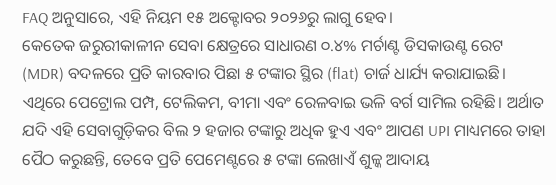FAQ ଅନୁସାରେ, ଏହି ନିୟମ ୧୫ ଅକ୍ଟୋବର ୨୦୨୬ରୁ ଲାଗୁ ହେବ।
କେତେକ ଜରୁରୀକାଳୀନ ସେବା କ୍ଷେତ୍ରରେ ସାଧାରଣ ୦.୪% ମର୍ଚାଣ୍ଟ ଡିସକାଉଣ୍ଟ ରେଟ (MDR) ବଦଳରେ ପ୍ରତି କାରବାର ପିଛା ୫ ଟଙ୍କାର ସ୍ଥିର (flat) ଚାର୍ଜ ଧାର୍ଯ୍ୟ କରାଯାଇଛି। ଏଥିରେ ପେଟ୍ରୋଲ ପମ୍ପ, ଟେଲିକମ, ବୀମା ଏବଂ ରେଳବାଇ ଭଳି ବର୍ଗ ସାମିଲ ରହିଛି। ଅର୍ଥାତ ଯଦି ଏହି ସେବାଗୁଡ଼ିକର ବିଲ ୨ ହଜାର ଟଙ୍କାରୁ ଅଧିକ ହୁଏ ଏବଂ ଆପଣ UPI ମାଧ୍ୟମରେ ତାହା ପୈଠ କରୁଛନ୍ତି, ତେବେ ପ୍ରତି ପେମେଣ୍ଟରେ ୫ ଟଙ୍କା ଲେଖାଏଁ ଶୁଳ୍କ ଆଦାୟ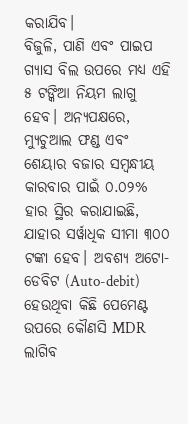କରାଯିବ।
ବିଜୁଳି, ପାଣି ଏବଂ ପାଇପ ଗ୍ୟାସ ବିଲ ଉପରେ ମଧ୍ୟ ଏହି ୫ ଟଙ୍କିଆ ନିୟମ ଲାଗୁ ହେବ। ଅନ୍ୟପକ୍ଷରେ, ମ୍ୟୁଚୁଆଲ ଫଣ୍ଡ ଏବଂ ଶେୟାର ବଜାର ସମ୍ୱନ୍ଧୀୟ କାରବାର ପାଇଁ ୦.୦୨% ହାର ସ୍ଥିର କରାଯାଇଛି, ଯାହାର ସର୍ୱାଧିକ ସୀମା ୩୦୦ ଟଙ୍କା ହେବ। ଅବଶ୍ୟ ଅଟୋ-ଡେବିଟ (Auto-debit) ହେଉଥିବା କିଛି ପେମେଣ୍ଟ ଉପରେ କୌଣସି MDR ଲାଗିବ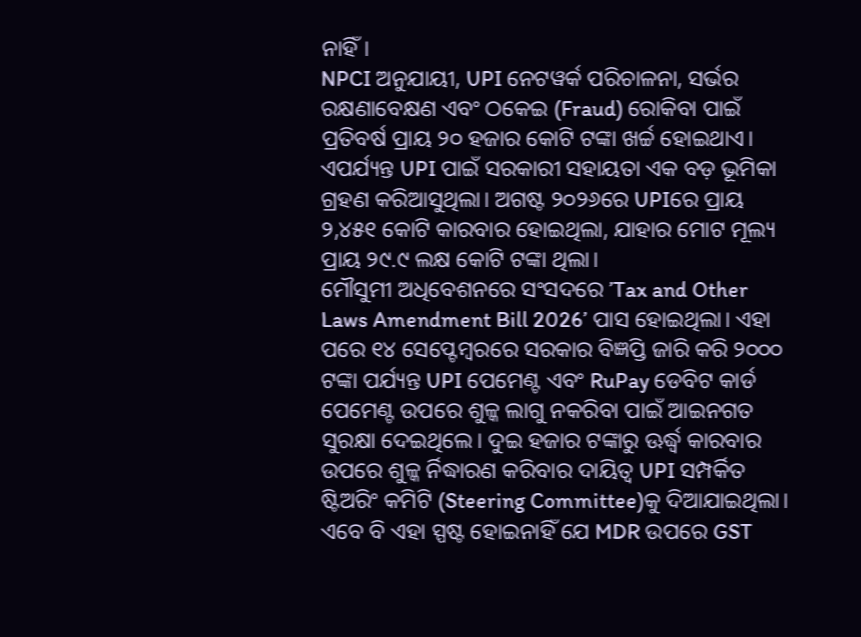ନାହିଁ।
NPCI ଅନୁଯାୟୀ, UPI ନେଟୱର୍କ ପରିଚାଳନା, ସର୍ଭର ରକ୍ଷଣାବେକ୍ଷଣ ଏବଂ ଠକେଇ (Fraud) ରୋକିବା ପାଇଁ ପ୍ରତିବର୍ଷ ପ୍ରାୟ ୨୦ ହଜାର କୋଟି ଟଙ୍କା ଖର୍ଚ୍ଚ ହୋଇଥାଏ। ଏପର୍ଯ୍ୟନ୍ତ UPI ପାଇଁ ସରକାରୀ ସହାୟତା ଏକ ବଡ଼ ଭୂମିକା ଗ୍ରହଣ କରିଆସୁଥିଲା। ଅଗଷ୍ଟ ୨୦୨୬ରେ UPIରେ ପ୍ରାୟ ୨,୪୫୧ କୋଟି କାରବାର ହୋଇଥିଲା, ଯାହାର ମୋଟ ମୂଲ୍ୟ ପ୍ରାୟ ୨୯.୯ ଲକ୍ଷ କୋଟି ଟଙ୍କା ଥିଲା।
ମୌସୁମୀ ଅଧିବେଶନରେ ସଂସଦରେ ’Tax and Other Laws Amendment Bill 2026’ ପାସ ହୋଇଥିଲା। ଏହା ପରେ ୧୪ ସେପ୍ଟେମ୍ୱରରେ ସରକାର ବିଜ୍ଞପ୍ତି ଜାରି କରି ୨୦୦୦ ଟଙ୍କା ପର୍ଯ୍ୟନ୍ତ UPI ପେମେଣ୍ଟ ଏବଂ RuPay ଡେବିଟ କାର୍ଡ ପେମେଣ୍ଟ ଉପରେ ଶୁଳ୍କ ଲାଗୁ ନକରିବା ପାଇଁ ଆଇନଗତ ସୁରକ୍ଷା ଦେଇଥିଲେ। ଦୁଇ ହଜାର ଟଙ୍କାରୁ ଊର୍ଦ୍ଧ୍ୱ କାରବାର ଉପରେ ଶୁଳ୍କ ର୍ନିଦ୍ଧାରଣ କରିବାର ଦାୟିତ୍ୱ UPI ସମ୍ପର୍କିତ ଷ୍ଟିଅରିଂ କମିଟି (Steering Committee)କୁ ଦିଆଯାଇଥିଲା।
ଏବେ ବି ଏହା ସ୍ପଷ୍ଟ ହୋଇନାହିଁ ଯେ MDR ଉପରେ GST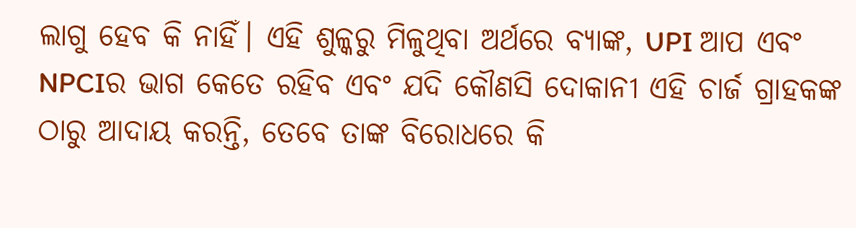ଲାଗୁ ହେବ କି ନାହିଁ। ଏହି ଶୁଳ୍କରୁ ମିଳୁଥିବା ଅର୍ଥରେ ବ୍ୟାଙ୍କ, UPI ଆପ ଏବଂ NPCIର ଭାଗ କେତେ ରହିବ ଏବଂ ଯଦି କୌଣସି ଦୋକାନୀ ଏହି ଚାର୍ଜ ଗ୍ରାହକଙ୍କ ଠାରୁ ଆଦାୟ କରନ୍ତି, ତେବେ ତାଙ୍କ ବିରୋଧରେ କି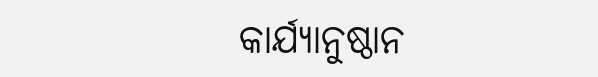କାର୍ଯ୍ୟାନୁଷ୍ଠାନ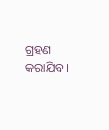ଗ୍ରହଣ କରାଯିବ।